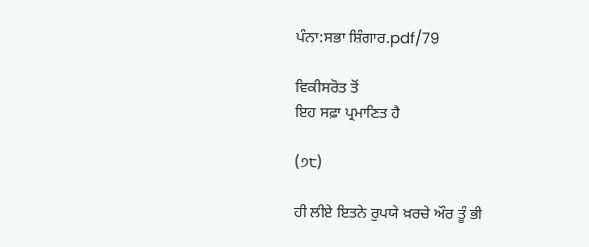ਪੰਨਾ:ਸਭਾ ਸ਼ਿੰਗਾਰ.pdf/79

ਵਿਕੀਸਰੋਤ ਤੋਂ
ਇਹ ਸਫ਼ਾ ਪ੍ਰਮਾਣਿਤ ਹੈ

(੭੮)

ਹੀ ਲੀਏ ਇਤਨੇ ਰੁਪਯੇ ਖ਼ਰਚੇ ਔਰ ਤੂੰ ਭੀ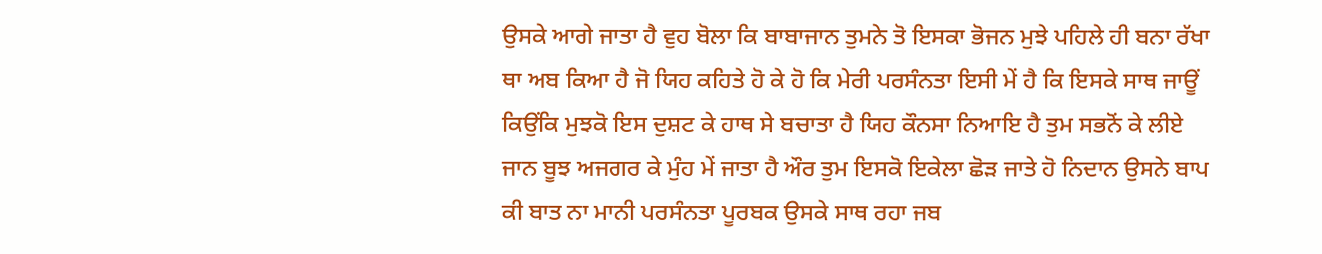ਉਸਕੇ ਆਗੇ ਜਾਤਾ ਹੈ ਵੁਹ ਬੋਲਾ ਕਿ ਬਾਬਾਜਾਨ ਤੁਮਨੇ ਤੋ ਇਸਕਾ ਭੋਜਨ ਮੁਝੇ ਪਹਿਲੇ ਹੀ ਬਨਾ ਰੱਖਾ ਥਾ ਅਬ ਕਿਆ ਹੈ ਜੋ ਯਿਹ ਕਹਿਤੇ ਹੋ ਕੇ ਹੋ ਕਿ ਮੇਰੀ ਪਰਸੰਨਤਾ ਇਸੀ ਮੇਂ ਹੈ ਕਿ ਇਸਕੇ ਸਾਥ ਜਾਊਂ ਕਿਉਂਕਿ ਮੁਝਕੋ ਇਸ ਦੁਸ਼ਟ ਕੇ ਹਾਥ ਸੇ ਬਚਾਤਾ ਹੈ ਯਿਹ ਕੌਨਸਾ ਨਿਆਇ ਹੈ ਤੁਮ ਸਭਨੋਂ ਕੇ ਲੀਏ ਜਾਨ ਬੂਝ ਅਜਗਰ ਕੇ ਮੁੰਹ ਮੇਂ ਜਾਤਾ ਹੈ ਔਰ ਤੁਮ ਇਸਕੋ ਇਕੇਲਾ ਛੋੜ ਜਾਤੇ ਹੋ ਨਿਦਾਨ ਉਸਨੇ ਬਾਪ ਕੀ ਬਾਤ ਨਾ ਮਾਨੀ ਪਰਸੰਨਤਾ ਪੂਰਬਕ ਉਸਕੇ ਸਾਥ ਰਹਾ ਜਬ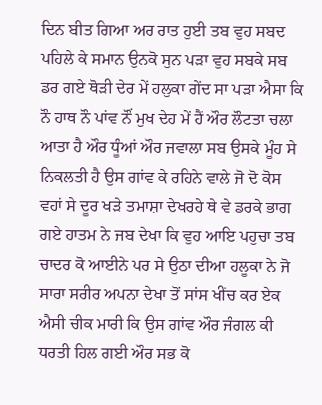ਦਿਨ ਬੀਤ ਗਿਆ ਅਰ ਰਾਤ ਹੁਈ ਤਬ ਵੁਹ ਸਬਦ ਪਹਿਲੇ ਕੇ ਸਮਾਨ ਉਨਕੋ ਸੁਨ ਪੜਾ ਵੁਹ ਸਬਕੇ ਸਬ ਡਰ ਗਏ ਥੋੜੀ ਦੇਰ ਮੇਂ ਹਲੁਕਾ ਗੇਂਦ ਸਾ ਪੜਾ ਐਸਾ ਕਿ ਨੌ ਹਾਥ ਨੌ ਪਾਂਵ ਨੌਂ ਮੁਖ ਦੇਹ ਮੇਂ ਹੈਂ ਔਰ ਲੌਟਤਾ ਚਲਾ ਆਤਾ ਹੈ ਔਰ ਧੂੰਆਂ ਔਰ ਜਵਾਲਾ ਸਬ ਉਸਕੇ ਮੂੰਹ ਸੇ ਨਿਕਲਤੀ ਹੈ ਉਸ ਗਾਂਵ ਕੇ ਰਹਿਨੇ ਵਾਲੇ ਜੋ ਦੋ ਕੋਸ ਵਹਾਂ ਸੇ ਦੂਰ ਖੜੇ ਤਮਾਸ਼ਾ ਦੇਖਰਹੇ ਥੇ ਵੇ ਡਰਕੇ ਭਾਗ ਗਏ ਹਾਤਮ ਨੇ ਜਬ ਦੇਖਾ ਕਿ ਵੁਹ ਆਇ ਪਹੁਚਾ ਤਬ ਚਾਦਰ ਕੋ ਆਈਨੇ ਪਰ ਸੇ ਉਠਾ ਦੀਆ ਹਲੂਕਾ ਨੇ ਜੋ ਸਾਰਾ ਸਰੀਰ ਅਪਨਾ ਦੇਖਾ ਤੋਂ ਸਾਂਸ ਖੀਂਚ ਕਰ ਏਕ ਐਸੀ ਚੀਕ ਮਾਰੀ ਕਿ ਉਸ ਗਾਂਵ ਔਰ ਜੰਗਲ ਕੀ ਧਰਤੀ ਹਿਲ ਗਈ ਔਰ ਸਭ ਕੋ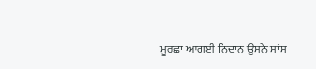ਮੂਰਛਾ ਆਗਈ ਨਿਦਾਨ ਉਸਨੇ ਸਾਂਸ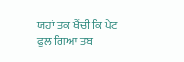ਯਹਾਂ ਤਕ ਖੈਂਚੀ ਕਿ ਪੇਟ ਫੁਲ ਗਿਆ ਤਬ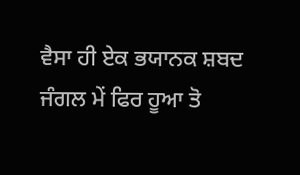ਵੈਸਾ ਹੀ ਏਕ ਭਯਾਨਕ ਸ਼ਬਦ ਜੰਗਲ ਮੇਂ ਫਿਰ ਹੂਆ ਤੋ